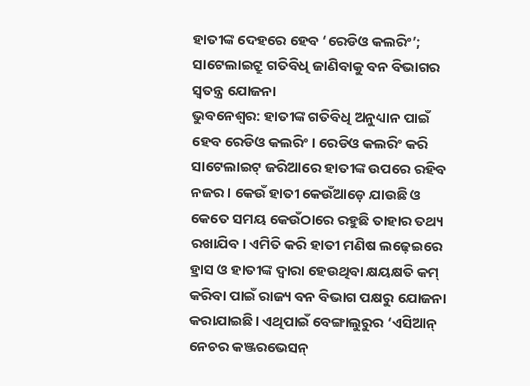ହାତୀଙ୍କ ଦେହରେ ହେବ ‘ରେଡିଓ କଲରିଂ’; ସାଟେଲାଇଟ୍ରୁ ଗତିବିଧି ଜାଣିବାକୁ ବନ ବିଭାଗର ସ୍ବତନ୍ତ୍ର ଯୋଜନା
ଭୁବନେଶ୍ୱର: ହାତୀଙ୍କ ଗତିବିଧି ଅନୁଧ୍ୟାନ ପାଇଁ ହେବ ରେଡିଓ କଲରିଂ। ରେଡିଓ କଲରିଂ କରି ସାଟେଲାଇଟ୍ ଜରିଆରେ ହାତୀଙ୍କ ଉପରେ ରହିବ ନଜର। କେଉଁ ହାତୀ କେଉଁଆଡ଼େ ଯାଉଛି ଓ କେତେ ସମୟ କେଉଁଠାରେ ରହୁଛି ତାହାର ତଥ୍ୟ ରଖାଯିବ। ଏମିତି କରି ହାତୀ ମଣିଷ ଲଢ଼େଇରେ ହ୍ରାସ ଓ ହାତୀଙ୍କ ଦ୍ୱାରା ହେଉଥିବା କ୍ଷୟକ୍ଷତି କମ୍ କରିବା ପାଇଁ ରାଜ୍ୟ ବନ ବିଭାଗ ପକ୍ଷରୁ ଯୋଜନା କରାଯାଇଛି। ଏଥିପାଇଁ ବେଙ୍ଗାଲୁରୁର ‘ଏସିଆନ୍ ନେଚର କଞ୍ଜରଭେସନ୍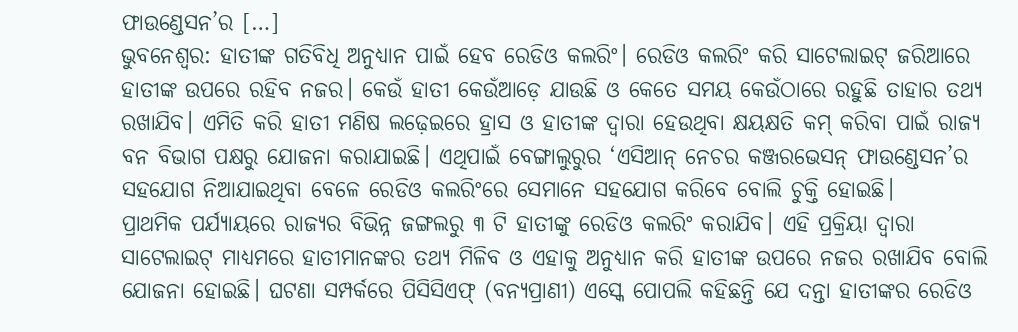ଫାଉଣ୍ଡେସନ’ର […]
ଭୁବନେଶ୍ୱର: ହାତୀଙ୍କ ଗତିବିଧି ଅନୁଧ୍ୟାନ ପାଇଁ ହେବ ରେଡିଓ କଲରିଂ। ରେଡିଓ କଲରିଂ କରି ସାଟେଲାଇଟ୍ ଜରିଆରେ ହାତୀଙ୍କ ଉପରେ ରହିବ ନଜର। କେଉଁ ହାତୀ କେଉଁଆଡ଼େ ଯାଉଛି ଓ କେତେ ସମୟ କେଉଁଠାରେ ରହୁଛି ତାହାର ତଥ୍ୟ ରଖାଯିବ। ଏମିତି କରି ହାତୀ ମଣିଷ ଲଢ଼େଇରେ ହ୍ରାସ ଓ ହାତୀଙ୍କ ଦ୍ୱାରା ହେଉଥିବା କ୍ଷୟକ୍ଷତି କମ୍ କରିବା ପାଇଁ ରାଜ୍ୟ ବନ ବିଭାଗ ପକ୍ଷରୁ ଯୋଜନା କରାଯାଇଛି। ଏଥିପାଇଁ ବେଙ୍ଗାଲୁରୁର ‘ଏସିଆନ୍ ନେଚର କଞ୍ଜରଭେସନ୍ ଫାଉଣ୍ଡେସନ’ର ସହଯୋଗ ନିଆଯାଇଥିବା ବେଳେ ରେଡିଓ କଲରିଂରେ ସେମାନେ ସହଯୋଗ କରିବେ ବୋଲି ଚୁକ୍ତି ହୋଇଛି।
ପ୍ରାଥମିକ ପର୍ଯ୍ୟାୟରେ ରାଜ୍ୟର ବିଭିନ୍ନ ଜଙ୍ଗଲରୁ ୩ ଟି ହାତୀଙ୍କୁ ରେଡିଓ କଲରିଂ କରାଯିବ। ଏହି ପ୍ରକ୍ରିୟା ଦ୍ୱାରା ସାଟେଲାଇଟ୍ ମାଧ୍ୟମରେ ହାତୀମାନଙ୍କର ତଥ୍ୟ ମିଳିବ ଓ ଏହାକୁ ଅନୁଧ୍ୟାନ କରି ହାତୀଙ୍କ ଉପରେ ନଜର ରଖାଯିବ ବୋଲି ଯୋଜନା ହୋଇଛି। ଘଟଣା ସମ୍ପର୍କରେ ପିସିସିଏଫ୍ (ବନ୍ୟପ୍ରାଣୀ) ଏସ୍କେ ପୋପଲି କହିଛନ୍ତି ଯେ ଦନ୍ତା ହାତୀଙ୍କର ରେଡିଓ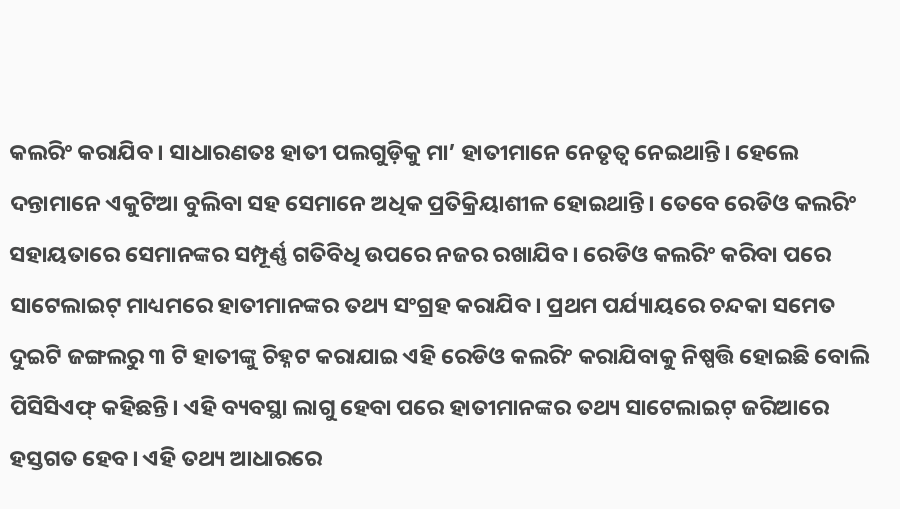କଲରିଂ କରାଯିବ। ସାଧାରଣତଃ ହାତୀ ପଲଗୁଡ଼ିକୁ ମା’ ହାତୀମାନେ ନେତୃତ୍ୱ ନେଇଥାନ୍ତି। ହେଲେ ଦନ୍ତାମାନେ ଏକୁଟିଆ ବୁଲିବା ସହ ସେମାନେ ଅଧିକ ପ୍ରତିକ୍ରିୟାଶୀଳ ହୋଇଥାନ୍ତି। ତେବେ ରେଡିଓ କଲରିଂ ସହାୟତାରେ ସେମାନଙ୍କର ସମ୍ପୂର୍ଣ୍ଣ ଗତିବିଧି ଉପରେ ନଜର ରଖାଯିବ। ରେଡିଓ କଲରିଂ କରିବା ପରେ ସାଟେଲାଇଟ୍ ମାଧ୍ୟମରେ ହାତୀମାନଙ୍କର ତଥ୍ୟ ସଂଗ୍ରହ କରାଯିବ। ପ୍ରଥମ ପର୍ଯ୍ୟାୟରେ ଚନ୍ଦକା ସମେତ ଦୁଇଟି ଜଙ୍ଗଲରୁ ୩ ଟି ହାତୀଙ୍କୁ ଚିହ୍ନଟ କରାଯାଇ ଏହି ରେଡିଓ କଲରିଂ କରାଯିବାକୁ ନିଷ୍ପତ୍ତି ହୋଇଛି ବୋଲି ପିସିସିଏଫ୍ କହିଛନ୍ତି। ଏହି ବ୍ୟବସ୍ଥା ଲାଗୁ ହେବା ପରେ ହାତୀମାନଙ୍କର ତଥ୍ୟ ସାଟେଲାଇଟ୍ ଜରିଆରେ ହସ୍ତଗତ ହେବ। ଏହି ତଥ୍ୟ ଆଧାରରେ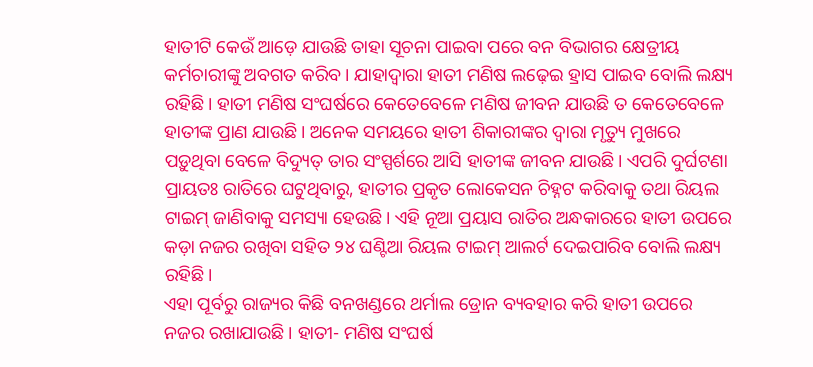ହାତୀଟି କେଉଁ ଆଡ଼େ ଯାଉଛି ତାହା ସୂଚନା ପାଇବା ପରେ ବନ ବିଭାଗର କ୍ଷେତ୍ରୀୟ କର୍ମଚାରୀଙ୍କୁ ଅବଗତ କରିବ। ଯାହାଦ୍ୱାରା ହାତୀ ମଣିଷ ଲଢ଼େଇ ହ୍ରାସ ପାଇବ ବୋଲି ଲକ୍ଷ୍ୟ ରହିଛି। ହାତୀ ମଣିଷ ସଂଘର୍ଷରେ କେତେବେଳେ ମଣିଷ ଜୀବନ ଯାଉଛି ତ କେତେବେଳେ ହାତୀଙ୍କ ପ୍ରାଣ ଯାଉଛି। ଅନେକ ସମୟରେ ହାତୀ ଶିକାରୀଙ୍କର ଦ୍ୱାରା ମୃତ୍ୟୁ ମୁଖରେ ପଡ଼ୁଥିବା ବେଳେ ବିଦ୍ୟୁତ୍ ତାର ସଂସ୍ପର୍ଶରେ ଆସି ହାତୀଙ୍କ ଜୀବନ ଯାଉଛି। ଏପରି ଦୁର୍ଘଟଣା ପ୍ରାୟତଃ ରାତିରେ ଘଟୁଥିବାରୁ, ହାତୀର ପ୍ରକୃତ ଲୋକେସନ ଚିହ୍ନଟ କରିବାକୁ ତଥା ରିୟଲ ଟାଇମ୍ ଜାଣିବାକୁ ସମସ୍ୟା ହେଉଛି। ଏହି ନୂଆ ପ୍ରୟାସ ରାତିର ଅନ୍ଧକାରରେ ହାତୀ ଉପରେ କଡ଼ା ନଜର ରଖିବା ସହିତ ୨୪ ଘଣ୍ଟିଆ ରିୟଲ ଟାଇମ୍ ଆଲର୍ଟ ଦେଇପାରିବ ବୋଲି ଲକ୍ଷ୍ୟ ରହିଛି।
ଏହା ପୂର୍ବରୁ ରାଜ୍ୟର କିଛି ବନଖଣ୍ଡରେ ଥର୍ମାଲ ଡ୍ରୋନ ବ୍ୟବହାର କରି ହାତୀ ଉପରେ ନଜର ରଖାଯାଉଛି। ହାତୀ- ମଣିଷ ସଂଘର୍ଷ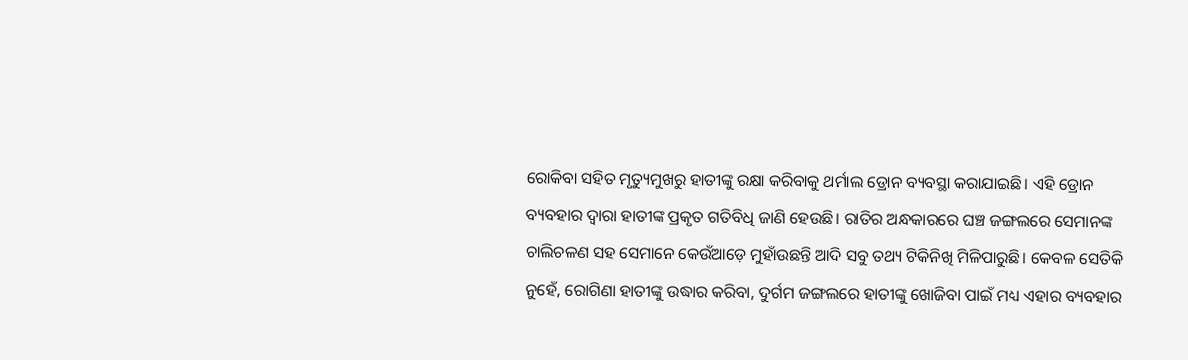ରୋକିବା ସହିତ ମୃତ୍ୟୁମୁଖରୁ ହାତୀଙ୍କୁ ରକ୍ଷା କରିବାକୁ ଥର୍ମାଲ ଡ୍ରୋନ ବ୍ୟବସ୍ଥା କରାଯାଇଛି। ଏହି ଡ୍ରୋନ ବ୍ୟବହାର ଦ୍ୱାରା ହାତୀଙ୍କ ପ୍ରକୃତ ଗତିବିଧି ଜାଣି ହେଉଛି। ରାତିର ଅନ୍ଧକାରରେ ଘଞ୍ଚ ଜଙ୍ଗଲରେ ସେମାନଙ୍କ ଚାଲିଚଳଣ ସହ ସେମାନେ କେଉଁଆଡ଼େ ମୁହାଁଉଛନ୍ତି ଆଦି ସବୁ ତଥ୍ୟ ଟିକିନିଖି ମିଳିପାରୁଛି। କେବଳ ସେତିକି ନୁହେଁ, ରୋଗିଣା ହାତୀଙ୍କୁ ଉଦ୍ଧାର କରିବା, ଦୁର୍ଗମ ଜଙ୍ଗଲରେ ହାତୀଙ୍କୁ ଖୋଜିବା ପାଇଁ ମଧ୍ୟ ଏହାର ବ୍ୟବହାର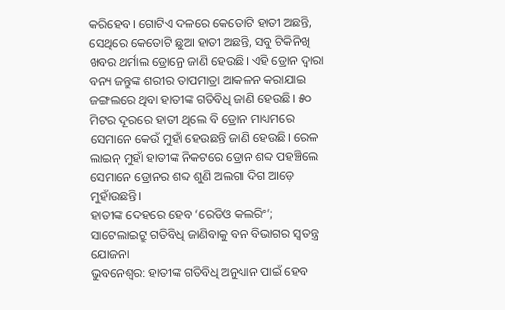କରିହେବ। ଗୋଟିଏ ଦଳରେ କେତୋଟି ହାତୀ ଅଛନ୍ତି, ସେଥିରେ କେତୋଟି ଛୁଆ ହାତୀ ଅଛନ୍ତି, ସବୁ ଟିକିନିଖି ଖବର ଥର୍ମାଲ ଡ୍ରୋନ୍ରେ ଜାଣି ହେଉଛି। ଏହି ଡ୍ରୋନ ଦ୍ୱାରା ବନ୍ୟ ଜନ୍ତୁଙ୍କ ଶରୀର ତାପମାତ୍ରା ଆକଳନ କରାଯାଇ ଜଙ୍ଗଲରେ ଥିବା ହାତୀଙ୍କ ଗତିବିଧି ଜାଣି ହେଉଛି। ୫୦ ମିଟର ଦୂରରେ ହାତୀ ଥିଲେ ବି ଡ୍ରୋନ ମାଧ୍ୟମରେ ସେମାନେ କେଉଁ ମୁହାଁ ହେଉଛନ୍ତି ଜାଣି ହେଉଛି। ରେଳ ଲାଇନ୍ ମୁହାଁ ହାତୀଙ୍କ ନିକଟରେ ଡ୍ରୋନ ଶବ୍ଦ ପହଞ୍ଚିଲେ ସେମାନେ ଡ୍ରୋନର ଶବ୍ଦ ଶୁଣି ଅଲଗା ଦିଗ ଆଡ଼େ ମୁହାଁଉଛନ୍ତି।
ହାତୀଙ୍କ ଦେହରେ ହେବ ‘ରେଡିଓ କଲରିଂ’; ସାଟେଲାଇଟ୍ରୁ ଗତିବିଧି ଜାଣିବାକୁ ବନ ବିଭାଗର ସ୍ବତନ୍ତ୍ର ଯୋଜନା
ଭୁବନେଶ୍ୱର: ହାତୀଙ୍କ ଗତିବିଧି ଅନୁଧ୍ୟାନ ପାଇଁ ହେବ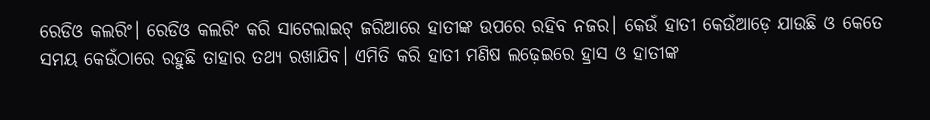ରେଡିଓ କଲରିଂ। ରେଡିଓ କଲରିଂ କରି ସାଟେଲାଇଟ୍ ଜରିଆରେ ହାତୀଙ୍କ ଉପରେ ରହିବ ନଜର। କେଉଁ ହାତୀ କେଉଁଆଡ଼େ ଯାଉଛି ଓ କେତେ ସମୟ କେଉଁଠାରେ ରହୁଛି ତାହାର ତଥ୍ୟ ରଖାଯିବ। ଏମିତି କରି ହାତୀ ମଣିଷ ଲଢ଼େଇରେ ହ୍ରାସ ଓ ହାତୀଙ୍କ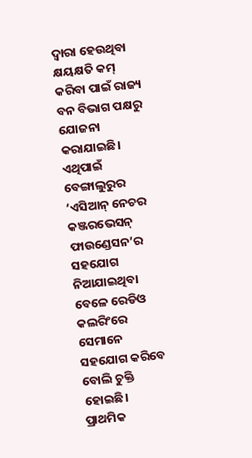ଦ୍ୱାରା ହେଉଥିବା କ୍ଷୟକ୍ଷତି କମ୍ କରିବା ପାଇଁ ରାଜ୍ୟ ବନ ବିଭାଗ ପକ୍ଷରୁ ଯୋଜନା କରାଯାଇଛି। ଏଥିପାଇଁ ବେଙ୍ଗାଲୁରୁର ‘ଏସିଆନ୍ ନେଚର କଞ୍ଜରଭେସନ୍ ଫାଉଣ୍ଡେସନ’ର ସହଯୋଗ ନିଆଯାଇଥିବା ବେଳେ ରେଡିଓ କଲରିଂରେ ସେମାନେ ସହଯୋଗ କରିବେ ବୋଲି ଚୁକ୍ତି ହୋଇଛି।
ପ୍ରାଥମିକ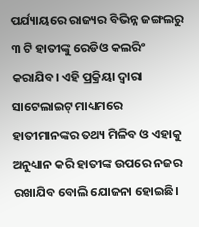ପର୍ଯ୍ୟାୟରେ ରାଜ୍ୟର ବିଭିନ୍ନ ଜଙ୍ଗଲରୁ ୩ ଟି ହାତୀଙ୍କୁ ରେଡିଓ କଲରିଂ କରାଯିବ। ଏହି ପ୍ରକ୍ରିୟା ଦ୍ୱାରା ସାଟେଲାଇଟ୍ ମାଧ୍ୟମରେ ହାତୀମାନଙ୍କର ତଥ୍ୟ ମିଳିବ ଓ ଏହାକୁ ଅନୁଧ୍ୟାନ କରି ହାତୀଙ୍କ ଉପରେ ନଜର ରଖାଯିବ ବୋଲି ଯୋଜନା ହୋଇଛି।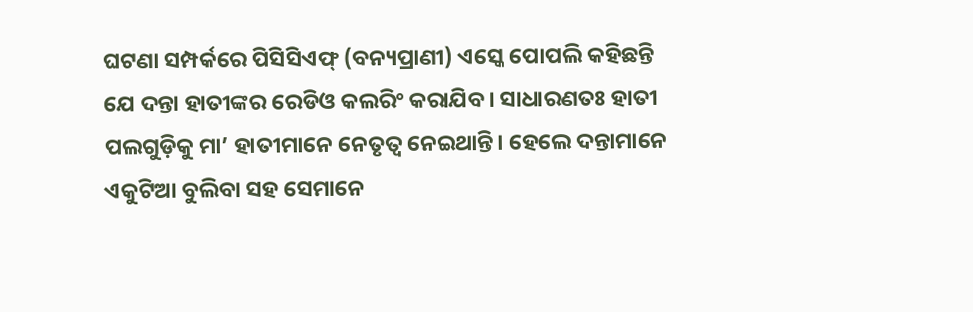ଘଟଣା ସମ୍ପର୍କରେ ପିସିସିଏଫ୍ (ବନ୍ୟପ୍ରାଣୀ) ଏସ୍କେ ପୋପଲି କହିଛନ୍ତି ଯେ ଦନ୍ତା ହାତୀଙ୍କର ରେଡିଓ କଲରିଂ କରାଯିବ। ସାଧାରଣତଃ ହାତୀ ପଲଗୁଡ଼ିକୁ ମା’ ହାତୀମାନେ ନେତୃତ୍ୱ ନେଇଥାନ୍ତି। ହେଲେ ଦନ୍ତାମାନେ ଏକୁଟିଆ ବୁଲିବା ସହ ସେମାନେ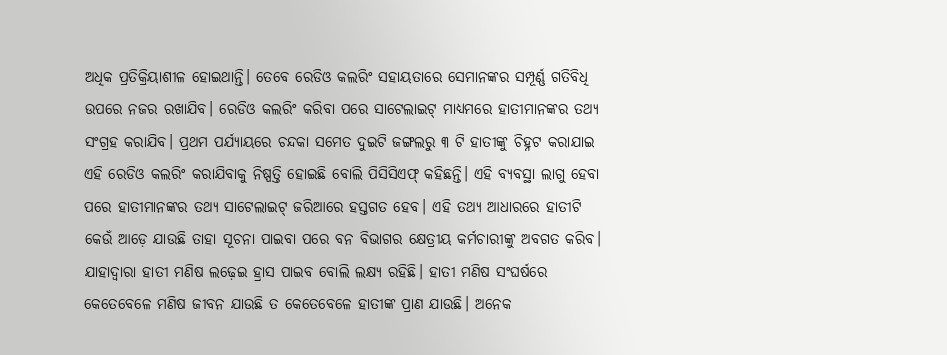ଅଧିକ ପ୍ରତିକ୍ରିୟାଶୀଳ ହୋଇଥାନ୍ତି। ତେବେ ରେଡିଓ କଲରିଂ ସହାୟତାରେ ସେମାନଙ୍କର ସମ୍ପୂର୍ଣ୍ଣ ଗତିବିଧି ଉପରେ ନଜର ରଖାଯିବ। ରେଡିଓ କଲରିଂ କରିବା ପରେ ସାଟେଲାଇଟ୍ ମାଧ୍ୟମରେ ହାତୀମାନଙ୍କର ତଥ୍ୟ ସଂଗ୍ରହ କରାଯିବ। ପ୍ରଥମ ପର୍ଯ୍ୟାୟରେ ଚନ୍ଦକା ସମେତ ଦୁଇଟି ଜଙ୍ଗଲରୁ ୩ ଟି ହାତୀଙ୍କୁ ଚିହ୍ନଟ କରାଯାଇ ଏହି ରେଡିଓ କଲରିଂ କରାଯିବାକୁ ନିଷ୍ପତ୍ତି ହୋଇଛି ବୋଲି ପିସିସିଏଫ୍ କହିଛନ୍ତି। ଏହି ବ୍ୟବସ୍ଥା ଲାଗୁ ହେବା ପରେ ହାତୀମାନଙ୍କର ତଥ୍ୟ ସାଟେଲାଇଟ୍ ଜରିଆରେ ହସ୍ତଗତ ହେବ। ଏହି ତଥ୍ୟ ଆଧାରରେ ହାତୀଟି କେଉଁ ଆଡ଼େ ଯାଉଛି ତାହା ସୂଚନା ପାଇବା ପରେ ବନ ବିଭାଗର କ୍ଷେତ୍ରୀୟ କର୍ମଚାରୀଙ୍କୁ ଅବଗତ କରିବ। ଯାହାଦ୍ୱାରା ହାତୀ ମଣିଷ ଲଢ଼େଇ ହ୍ରାସ ପାଇବ ବୋଲି ଲକ୍ଷ୍ୟ ରହିଛି। ହାତୀ ମଣିଷ ସଂଘର୍ଷରେ କେତେବେଳେ ମଣିଷ ଜୀବନ ଯାଉଛି ତ କେତେବେଳେ ହାତୀଙ୍କ ପ୍ରାଣ ଯାଉଛି। ଅନେକ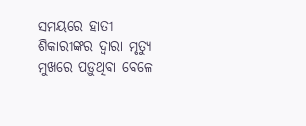ସମୟରେ ହାତୀ ଶିକାରୀଙ୍କର ଦ୍ୱାରା ମୃତ୍ୟୁ ମୁଖରେ ପଡ଼ୁଥିବା ବେଳେ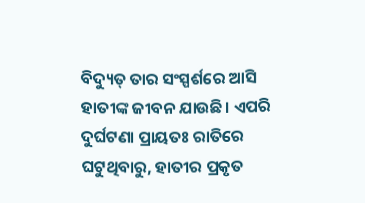ବିଦ୍ୟୁତ୍ ତାର ସଂସ୍ପର୍ଶରେ ଆସି ହାତୀଙ୍କ ଜୀବନ ଯାଉଛି। ଏପରି ଦୁର୍ଘଟଣା ପ୍ରାୟତଃ ରାତିରେ ଘଟୁଥିବାରୁ, ହାତୀର ପ୍ରକୃତ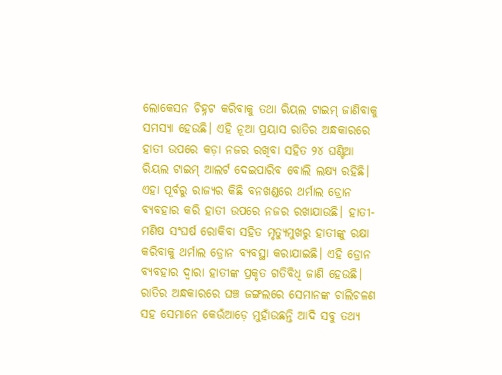ଲୋକେସନ ଚିହ୍ନଟ କରିବାକୁ ତଥା ରିୟଲ ଟାଇମ୍ ଜାଣିବାକୁ ସମସ୍ୟା ହେଉଛି। ଏହି ନୂଆ ପ୍ରୟାସ ରାତିର ଅନ୍ଧକାରରେ ହାତୀ ଉପରେ କଡ଼ା ନଜର ରଖିବା ସହିତ ୨୪ ଘଣ୍ଟିଆ ରିୟଲ ଟାଇମ୍ ଆଲର୍ଟ ଦେଇପାରିବ ବୋଲି ଲକ୍ଷ୍ୟ ରହିଛି।
ଏହା ପୂର୍ବରୁ ରାଜ୍ୟର କିଛି ବନଖଣ୍ଡରେ ଥର୍ମାଲ ଡ୍ରୋନ ବ୍ୟବହାର କରି ହାତୀ ଉପରେ ନଜର ରଖାଯାଉଛି। ହାତୀ- ମଣିଷ ସଂଘର୍ଷ ରୋକିବା ସହିତ ମୃତ୍ୟୁମୁଖରୁ ହାତୀଙ୍କୁ ରକ୍ଷା କରିବାକୁ ଥର୍ମାଲ ଡ୍ରୋନ ବ୍ୟବସ୍ଥା କରାଯାଇଛି। ଏହି ଡ୍ରୋନ ବ୍ୟବହାର ଦ୍ୱାରା ହାତୀଙ୍କ ପ୍ରକୃତ ଗତିବିଧି ଜାଣି ହେଉଛି। ରାତିର ଅନ୍ଧକାରରେ ଘଞ୍ଚ ଜଙ୍ଗଲରେ ସେମାନଙ୍କ ଚାଲିଚଳଣ ସହ ସେମାନେ କେଉଁଆଡ଼େ ମୁହାଁଉଛନ୍ତି ଆଦି ସବୁ ତଥ୍ୟ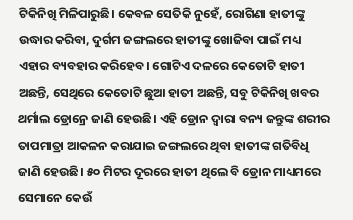ଟିକିନିଖି ମିଳିପାରୁଛି। କେବଳ ସେତିକି ନୁହେଁ, ରୋଗିଣା ହାତୀଙ୍କୁ ଉଦ୍ଧାର କରିବା, ଦୁର୍ଗମ ଜଙ୍ଗଲରେ ହାତୀଙ୍କୁ ଖୋଜିବା ପାଇଁ ମଧ୍ୟ ଏହାର ବ୍ୟବହାର କରିହେବ। ଗୋଟିଏ ଦଳରେ କେତୋଟି ହାତୀ ଅଛନ୍ତି, ସେଥିରେ କେତୋଟି ଛୁଆ ହାତୀ ଅଛନ୍ତି, ସବୁ ଟିକିନିଖି ଖବର ଥର୍ମାଲ ଡ୍ରୋନ୍ରେ ଜାଣି ହେଉଛି। ଏହି ଡ୍ରୋନ ଦ୍ୱାରା ବନ୍ୟ ଜନ୍ତୁଙ୍କ ଶରୀର ତାପମାତ୍ରା ଆକଳନ କରାଯାଇ ଜଙ୍ଗଲରେ ଥିବା ହାତୀଙ୍କ ଗତିବିଧି ଜାଣି ହେଉଛି। ୫୦ ମିଟର ଦୂରରେ ହାତୀ ଥିଲେ ବି ଡ୍ରୋନ ମାଧ୍ୟମରେ ସେମାନେ କେଉଁ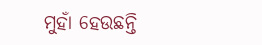ମୁହାଁ ହେଉଛନ୍ତି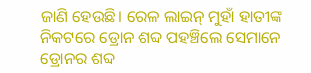ଜାଣି ହେଉଛି। ରେଳ ଲାଇନ୍ ମୁହାଁ ହାତୀଙ୍କ ନିକଟରେ ଡ୍ରୋନ ଶବ୍ଦ ପହଞ୍ଚିଲେ ସେମାନେ ଡ୍ରୋନର ଶବ୍ଦ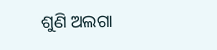ଶୁଣି ଅଲଗା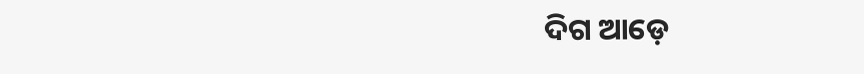ଦିଗ ଆଡ଼େ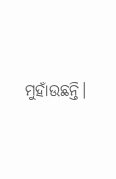ମୁହାଁଉଛନ୍ତି।